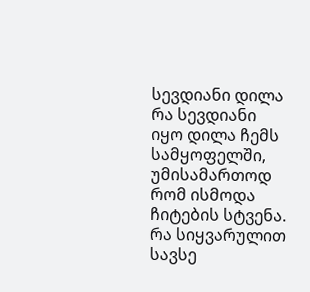სევდიანი დილა
რა სევდიანი იყო დილა ჩემს სამყოფელში, უმისამართოდ რომ ისმოდა ჩიტების სტვენა. რა სიყვარულით სავსე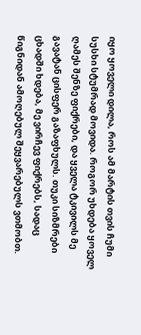იყო ყოველი დილა, როს ამ მარტის თვის ჩუმი სუსხი სტუმრად მოვიდა. როგორ უხდება ყოველ ღამეს შენზე ფიქრები, და ყველა ტკივილს მე გავატან ცისფერ გაზაფხულს. თუკი სიზმრები ცხადში ხდება, მე ვირჩევ ფიქრებს, სადაც წიგნიდან ამოღებულ შეყვარებულს ვთმობთ.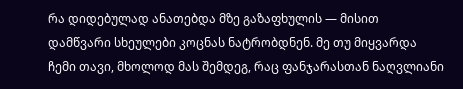რა დიდებულად ანათებდა მზე გაზაფხულის — მისით დამწვარი სხეულები კოცნას ნატრობდნენ. მე თუ მიყვარდა ჩემი თავი, მხოლოდ მას შემდეგ, რაც ფანჯარასთან ნაღვლიანი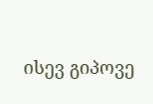ისევ გიპოვე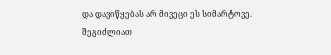და დავიწყებას არ მივეცი ეს სიმარტოვე.
შეგიძლიათ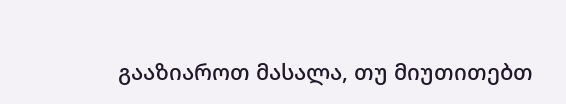გააზიაროთ მასალა, თუ მიუთითებთ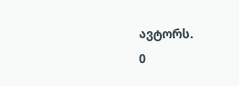ავტორს.
0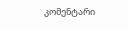კომენტარი